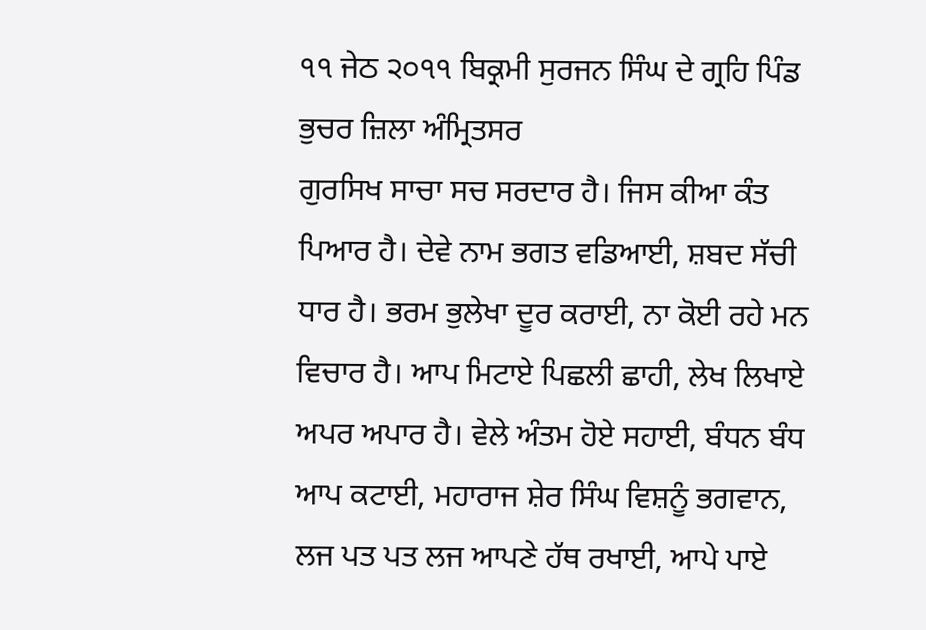੧੧ ਜੇਠ ੨੦੧੧ ਬਿਕ੍ਰਮੀ ਸੁਰਜਨ ਸਿੰਘ ਦੇ ਗ੍ਰਹਿ ਪਿੰਡ ਭੁਚਰ ਜ਼ਿਲਾ ਅੰਮ੍ਰਿਤਸਰ
ਗੁਰਸਿਖ ਸਾਚਾ ਸਚ ਸਰਦਾਰ ਹੈ। ਜਿਸ ਕੀਆ ਕੰਤ ਪਿਆਰ ਹੈ। ਦੇਵੇ ਨਾਮ ਭਗਤ ਵਡਿਆਈ, ਸ਼ਬਦ ਸੱਚੀ ਧਾਰ ਹੈ। ਭਰਮ ਭੁਲੇਖਾ ਦੂਰ ਕਰਾਈ, ਨਾ ਕੋਈ ਰਹੇ ਮਨ ਵਿਚਾਰ ਹੈ। ਆਪ ਮਿਟਾਏ ਪਿਛਲੀ ਛਾਹੀ, ਲੇਖ ਲਿਖਾਏ ਅਪਰ ਅਪਾਰ ਹੈ। ਵੇਲੇ ਅੰਤਮ ਹੋਏ ਸਹਾਈ, ਬੰਧਨ ਬੰਧ ਆਪ ਕਟਾਈ, ਮਹਾਰਾਜ ਸ਼ੇਰ ਸਿੰਘ ਵਿਸ਼ਨੂੰ ਭਗਵਾਨ, ਲਜ ਪਤ ਪਤ ਲਜ ਆਪਣੇ ਹੱਥ ਰਖਾਈ, ਆਪੇ ਪਾਏ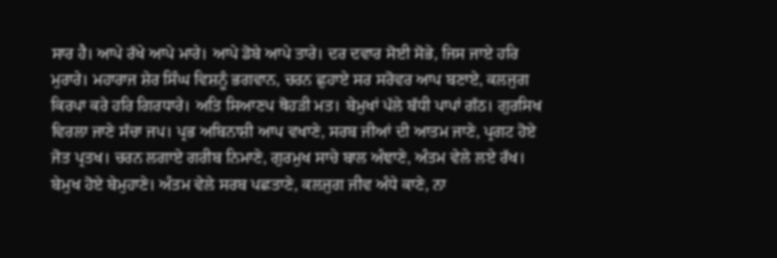ਸਾਰ ਹੈ। ਆਪੇ ਰੱਖੇ ਆਪੇ ਮਾਰੇ। ਆਪੇ ਡੋਬੇ ਆਪੇ ਤਾਰੇ। ਦਰ ਦਵਾਰ ਸੋਈ ਸੋਭੇ, ਜਿਸ ਜਾਏ ਹਰਿ ਮੁਰਾਰੇ। ਮਹਾਰਾਜ ਸ਼ੇਰ ਸਿੰਘ ਵਿਸ਼ਨੂੰ ਭਗਵਾਨ, ਚਰਨ ਛੁਹਾਏ ਸਰ ਸਰੋਵਰ ਆਪ ਬਣਾਏ, ਕਲਜੁਗ ਕਿਰਪਾ ਕਰੇ ਹਰਿ ਗਿਰਧਾਰੇ। ਅਤਿ ਸਿਆਣਪ ਥੋਹੜੀ ਮਤ। ਬੇਮੁਖਾਂ ਪੱਲੇ ਬੱਧੀ ਪਾਪਾਂ ਗੱਠ। ਗੁਰਸਿਖ ਵਿਰਲਾ ਜਾਣੇ ਸੱਚਾ ਜਪ। ਪ੍ਰਭ ਅਬਿਨਾਸ਼ੀ ਆਪ ਵਖਾਣੇ, ਸਰਬ ਜੀਆਂ ਦੀ ਆਤਮ ਜਾਣੇ, ਪ੍ਰਗਟ ਹੋਏ ਜੋਤ ਪ੍ਰਤਖ। ਚਰਨ ਲਗਾਏ ਗਰੀਬ ਨਿਮਾਣੇ, ਗੁਰਮੁਖ ਸਾਚੇ ਬਾਲ ਅੰਞਾਣੇ, ਅੰਤਮ ਵੇਲੇ ਲਏ ਰੱਖ। ਬੇਮੁਖ ਹੋਏ ਬੇਮੁਹਾਣੇ। ਅੰਤਮ ਵੇਲੇ ਸਰਬ ਪਛਤਾਣੇ, ਕਲਜੁਗ ਜੀਵ ਅੰਧੇ ਕਾਣੇ, ਨਾ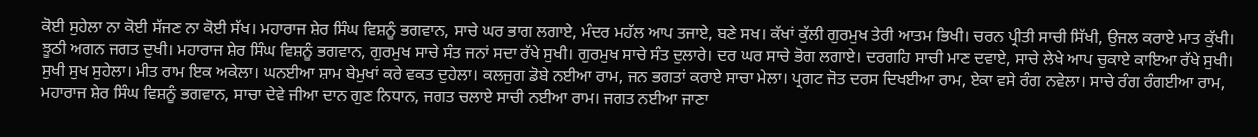ਕੋਈ ਸੁਹੇਲਾ ਨਾ ਕੋਈ ਸੱਜਣ ਨਾ ਕੋਈ ਸੱਖ। ਮਹਾਰਾਜ ਸ਼ੇਰ ਸਿੰਘ ਵਿਸ਼ਨੂੰ ਭਗਵਾਨ, ਸਾਚੇ ਘਰ ਭਾਗ ਲਗਾਏ, ਮੰਦਰ ਮਹੱਲ ਆਪ ਤਜਾਏ, ਬਣੇ ਸਖ। ਕੱਖਾਂ ਕੁੱਲੀ ਗੁਰਮੁਖ ਤੇਰੀ ਆਤਮ ਭਿਖੀ। ਚਰਨ ਪ੍ਰੀਤੀ ਸਾਚੀ ਸਿੱਖੀ, ਉਜਲ ਕਰਾਏ ਮਾਤ ਕੁੱਖੀ। ਝੂਠੀ ਅਗਨ ਜਗਤ ਦੁਖੀ। ਮਹਾਰਾਜ ਸ਼ੇਰ ਸਿੰਘ ਵਿਸ਼ਨੂੰ ਭਗਵਾਨ, ਗੁਰਮੁਖ ਸਾਚੇ ਸੰਤ ਜਨਾਂ ਸਦਾ ਰੱਖੇ ਸੁਖੀ। ਗੁਰਮੁਖ ਸਾਚੇ ਸੰਤ ਦੁਲਾਰੇ। ਦਰ ਘਰ ਸਾਚੇ ਭੋਗ ਲਗਾਏ। ਦਰਗਹਿ ਸਾਚੀ ਮਾਣ ਦਵਾਏ, ਸਾਚੇ ਲੇਖੇ ਆਪ ਚੁਕਾਏ ਕਾਇਆ ਰੱਖੇ ਸੁਖੀ। ਸੁਖੀ ਸੁਖ ਸੁਹੇਲਾ। ਮੀਤ ਰਾਮ ਇਕ ਅਕੇਲਾ। ਘਨਈਆ ਸ਼ਾਮ ਬੇਮੁਖਾਂ ਕਰੇ ਵਕਤ ਦੁਹੇਲਾ। ਕਲਜੁਗ ਡੋਬੇ ਨਈਆ ਰਾਮ, ਜਨ ਭਗਤਾਂ ਕਰਾਏ ਸਾਚਾ ਮੇਲਾ। ਪ੍ਰਗਟ ਜੋਤ ਦਰਸ ਦਿਖਈਆ ਰਾਮ, ਏਕਾ ਵਸੇ ਰੰਗ ਨਵੇਲਾ। ਸਾਚੇ ਰੰਗ ਰੰਗਈਆ ਰਾਮ, ਮਹਾਰਾਜ ਸ਼ੇਰ ਸਿੰਘ ਵਿਸ਼ਨੂੰ ਭਗਵਾਨ, ਸਾਚਾ ਦੇਵੇ ਜੀਆ ਦਾਨ ਗੁਣ ਨਿਧਾਨ, ਜਗਤ ਚਲਾਏ ਸਾਚੀ ਨਈਆ ਰਾਮ। ਜਗਤ ਨਈਆ ਜਾਣਾ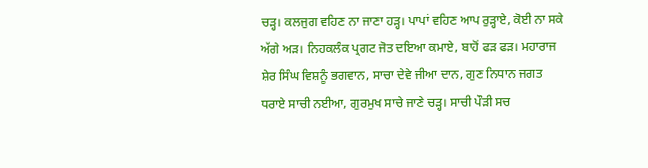ਚੜ੍ਹ। ਕਲਜੁਗ ਵਹਿਣ ਨਾ ਜਾਣਾ ਹੜ੍ਹ। ਪਾਪਾਂ ਵਹਿਣ ਆਪ ਰੁੜ੍ਹਾਏ, ਕੋਈ ਨਾ ਸਕੇ ਅੱਗੇ ਅੜ। ਨਿਹਕਲੰਕ ਪ੍ਰਗਟ ਜੋਤ ਦਇਆ ਕਮਾਏ, ਬਾਹੋਂ ਫੜ ਫੜ। ਮਹਾਰਾਜ ਸ਼ੇਰ ਸਿੰਘ ਵਿਸ਼ਨੂੰ ਭਗਵਾਨ, ਸਾਚਾ ਦੇਵੇ ਜੀਆ ਦਾਨ, ਗੁਣ ਨਿਧਾਨ ਜਗਤ ਧਰਾਏ ਸਾਚੀ ਨਈਆ, ਗੁਰਮੁਖ ਸਾਚੇ ਜਾਣੇ ਚੜ੍ਹ। ਸਾਚੀ ਪੌੜੀ ਸਚ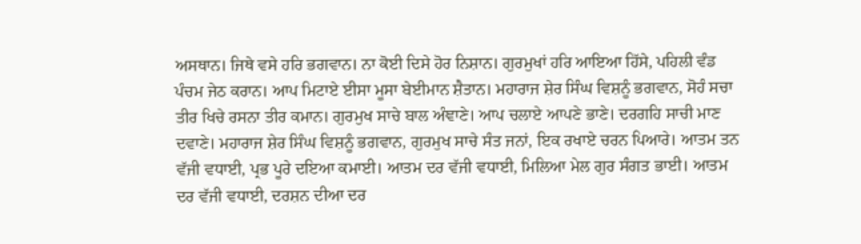ਅਸਥਾਨ। ਜਿਥੇ ਵਸੇ ਹਰਿ ਭਗਵਾਨ। ਨਾ ਕੋਈ ਦਿਸੇ ਹੋਰ ਨਿਸ਼ਾਨ। ਗੁਰਮੁਖਾਂ ਹਰਿ ਆਇਆ ਹਿੱਸੇ, ਪਹਿਲੀ ਵੰਡ ਪੰਚਮ ਜੇਠ ਕਰਾਨ। ਆਪ ਮਿਟਾਏ ਈਸਾ ਮੂਸਾ ਬੇਈਮਾਨ ਸ਼ੈਤਾਨ। ਮਹਾਰਾਜ ਸ਼ੇਰ ਸਿੰਘ ਵਿਸ਼ਨੂੰ ਭਗਵਾਨ, ਸੋਹੰ ਸਚਾ ਤੀਰ ਖਿਚੇ ਰਸਨਾ ਤੀਰ ਕਮਾਨ। ਗੁਰਮੁਖ ਸਾਚੇ ਬਾਲ ਅੰਞਾਣੇ। ਆਪ ਚਲਾਏ ਆਪਣੇ ਭਾਣੇ। ਦਰਗਹਿ ਸਾਚੀ ਮਾਣ ਦਵਾਣੇ। ਮਹਾਰਾਜ ਸ਼ੇਰ ਸਿੰਘ ਵਿਸ਼ਨੂੰ ਭਗਵਾਨ, ਗੁਰਮੁਖ ਸਾਚੇ ਸੰਤ ਜਨਾਂ, ਇਕ ਰਖਾਏ ਚਰਨ ਪਿਆਰੇ। ਆਤਮ ਤਨ ਵੱਜੀ ਵਧਾਈ, ਪ੍ਰਭ ਪੂਰੇ ਦਇਆ ਕਮਾਈ। ਆਤਮ ਦਰ ਵੱਜੀ ਵਧਾਈ, ਮਿਲਿਆ ਮੇਲ ਗੁਰ ਸੰਗਤ ਭਾਈ। ਆਤਮ ਦਰ ਵੱਜੀ ਵਧਾਈ, ਦਰਸ਼ਨ ਦੀਆ ਦਰ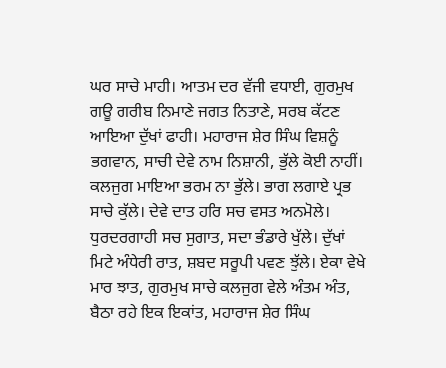ਘਰ ਸਾਚੇ ਮਾਹੀ। ਆਤਮ ਦਰ ਵੱਜੀ ਵਧਾਈ, ਗੁਰਮੁਖ ਗਊ ਗਰੀਬ ਨਿਮਾਣੇ ਜਗਤ ਨਿਤਾਣੇ, ਸਰਬ ਕੱਟਣ ਆਇਆ ਦੁੱਖਾਂ ਫਾਹੀ। ਮਹਾਰਾਜ ਸ਼ੇਰ ਸਿੰਘ ਵਿਸ਼ਨੂੰ ਭਗਵਾਨ, ਸਾਚੀ ਦੇਵੇ ਨਾਮ ਨਿਸ਼ਾਨੀ, ਭੁੱਲੇ ਕੋਈ ਨਾਹੀਂ। ਕਲਜੁਗ ਮਾਇਆ ਭਰਮ ਨਾ ਭੁੱਲੇ। ਭਾਗ ਲਗਾਏ ਪ੍ਰਭ ਸਾਚੇ ਕੁੱਲੇ। ਦੇਵੇ ਦਾਤ ਹਰਿ ਸਚ ਵਸਤ ਅਨਮੋਲੇ। ਧੁਰਦਰਗਾਹੀ ਸਚ ਸੁਗਾਤ, ਸਦਾ ਭੰਡਾਰੇ ਖੁੱਲੇ। ਦੁੱਖਾਂ ਮਿਟੇ ਅੰਧੇਰੀ ਰਾਤ, ਸ਼ਬਦ ਸਰੂਪੀ ਪਵਣ ਝੁੱਲੇ। ਏਕਾ ਵੇਖੇ ਮਾਰ ਝਾਤ, ਗੁਰਮੁਖ ਸਾਚੇ ਕਲਜੁਗ ਵੇਲੇ ਅੰਤਮ ਅੰਤ, ਬੈਠਾ ਰਹੇ ਇਕ ਇਕਾਂਤ, ਮਹਾਰਾਜ ਸ਼ੇਰ ਸਿੰਘ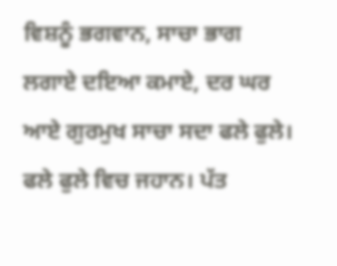ਵਿਸ਼ਨੂੰ ਭਗਵਾਨ, ਸਾਚਾ ਭਾਗ ਲਗਾਏ ਦਇਆ ਕਮਾਏ, ਦਰ ਘਰ ਆਏ ਗੁਰਮੁਖ ਸਾਚਾ ਸਦਾ ਫਲੇ ਫੁਲੇ। ਫਲੇ ਫੁਲੇ ਵਿਚ ਜਹਾਨ। ਪੱਤ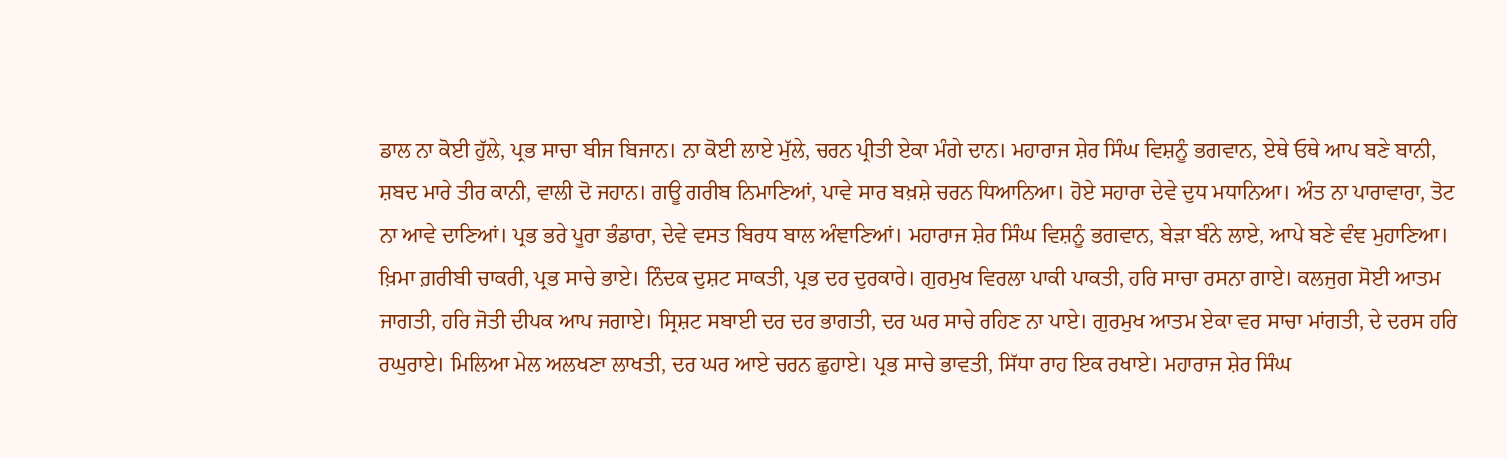ਡਾਲ ਨਾ ਕੋਈ ਹੁੱਲੇ, ਪ੍ਰਭ ਸਾਚਾ ਬੀਜ ਬਿਜਾਨ। ਨਾ ਕੋਈ ਲਾਏ ਮੁੱਲੇ, ਚਰਨ ਪ੍ਰੀਤੀ ਏਕਾ ਮੰਗੇ ਦਾਨ। ਮਹਾਰਾਜ ਸ਼ੇਰ ਸਿੰਘ ਵਿਸ਼ਨੂੰ ਭਗਵਾਨ, ਏਥੇ ਓਥੇ ਆਪ ਬਣੇ ਬਾਨੀ, ਸ਼ਬਦ ਮਾਰੇ ਤੀਰ ਕਾਨੀ, ਵਾਲੀ ਦੋ ਜਹਾਨ। ਗਊ ਗਰੀਬ ਨਿਮਾਣਿਆਂ, ਪਾਵੇ ਸਾਰ ਬਖ਼ਸ਼ੇ ਚਰਨ ਧਿਆਨਿਆ। ਹੋਏ ਸਹਾਰਾ ਦੇਵੇ ਦੁਧ ਮਧਾਨਿਆ। ਅੰਤ ਨਾ ਪਾਰਾਵਾਰਾ, ਤੋਟ ਨਾ ਆਵੇ ਦਾਣਿਆਂ। ਪ੍ਰਭ ਭਰੇ ਪੂਰਾ ਭੰਡਾਰਾ, ਦੇਵੇ ਵਸਤ ਬਿਰਧ ਬਾਲ ਅੰਞਾਣਿਆਂ। ਮਹਾਰਾਜ ਸ਼ੇਰ ਸਿੰਘ ਵਿਸ਼ਨੂੰ ਭਗਵਾਨ, ਬੇੜਾ ਬੰਨੇ ਲਾਏ, ਆਪੇ ਬਣੇ ਵੰਞ ਮੁਹਾਣਿਆ। ਖ਼ਿਮਾ ਗ਼ਰੀਬੀ ਚਾਕਰੀ, ਪ੍ਰਭ ਸਾਚੇ ਭਾਏ। ਨਿੰਦਕ ਦੁਸ਼ਟ ਸਾਕਤੀ, ਪ੍ਰਭ ਦਰ ਦੁਰਕਾਰੇ। ਗੁਰਮੁਖ ਵਿਰਲਾ ਪਾਕੀ ਪਾਕਤੀ, ਹਰਿ ਸਾਚਾ ਰਸਨਾ ਗਾਏ। ਕਲਜੁਗ ਸੋਈ ਆਤਮ ਜਾਗਤੀ, ਹਰਿ ਜੋਤੀ ਦੀਪਕ ਆਪ ਜਗਾਏ। ਸ੍ਰਿਸ਼ਟ ਸਬਾਈ ਦਰ ਦਰ ਭਾਗਤੀ, ਦਰ ਘਰ ਸਾਚੇ ਰਹਿਣ ਨਾ ਪਾਏ। ਗੁਰਮੁਖ ਆਤਮ ਏਕਾ ਵਰ ਸਾਚਾ ਮਾਂਗਤੀ, ਦੇ ਦਰਸ ਹਰਿ ਰਘੁਰਾਏ। ਮਿਲਿਆ ਮੇਲ ਅਲਖਣਾ ਲਾਖਤੀ, ਦਰ ਘਰ ਆਏ ਚਰਨ ਛੁਹਾਏ। ਪ੍ਰਭ ਸਾਚੇ ਭਾਵਤੀ, ਸਿੱਧਾ ਰਾਹ ਇਕ ਰਖਾਏ। ਮਹਾਰਾਜ ਸ਼ੇਰ ਸਿੰਘ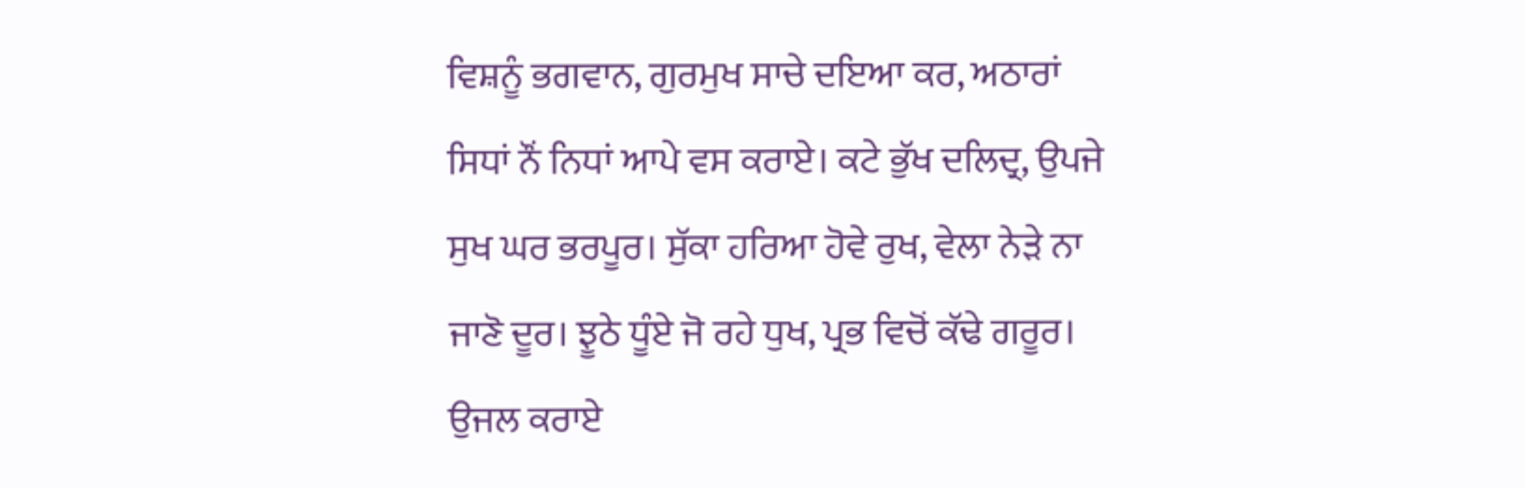ਵਿਸ਼ਨੂੰ ਭਗਵਾਨ, ਗੁਰਮੁਖ ਸਾਚੇ ਦਇਆ ਕਰ, ਅਠਾਰਾਂ ਸਿਧਾਂ ਨੌਂ ਨਿਧਾਂ ਆਪੇ ਵਸ ਕਰਾਏ। ਕਟੇ ਭੁੱਖ ਦਲਿਦ੍ਰ, ਉਪਜੇ ਸੁਖ ਘਰ ਭਰਪੂਰ। ਸੁੱਕਾ ਹਰਿਆ ਹੋਵੇ ਰੁਖ, ਵੇਲਾ ਨੇੜੇ ਨਾ ਜਾਣੋ ਦੂਰ। ਝੂਠੇ ਧੂੰਏ ਜੋ ਰਹੇ ਧੁਖ, ਪ੍ਰਭ ਵਿਚੋਂ ਕੱਢੇ ਗਰੂਰ। ਉਜਲ ਕਰਾਏ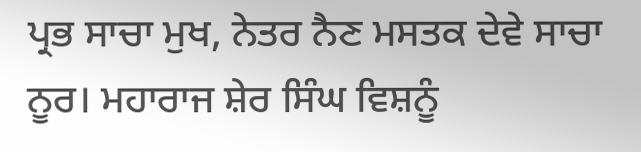ਪ੍ਰਭ ਸਾਚਾ ਮੁਖ, ਨੇਤਰ ਨੈਣ ਮਸਤਕ ਦੇਵੇ ਸਾਚਾ ਨੂਰ। ਮਹਾਰਾਜ ਸ਼ੇਰ ਸਿੰਘ ਵਿਸ਼ਨੂੰ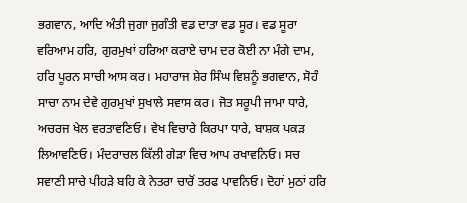ਭਗਵਾਨ, ਆਦਿ ਅੰਤੀ ਜੁਗਾ ਜੁਗੰਤੀ ਵਡ ਦਾਤਾ ਵਡ ਸੂਰ। ਵਡ ਸੂਰਾ ਵਰਿਆਮ ਹਰਿ, ਗੁਰਮੁਖਾਂ ਹਰਿਆ ਕਰਾਏ ਚਾਮ ਦਰ ਕੋਈ ਨਾ ਮੰਗੇ ਦਾਮ, ਹਰਿ ਪੂਰਨ ਸਾਚੀ ਆਸ ਕਰ। ਮਹਾਰਾਜ ਸ਼ੇਰ ਸਿੰਘ ਵਿਸ਼ਨੂੰ ਭਗਵਾਨ, ਸੋਹੰ ਸਾਚਾ ਨਾਮ ਦੇਵੇ ਗੁਰਮੁਖਾਂ ਸੁਖਾਲੇ ਸਵਾਸ ਕਰ। ਜੋਤ ਸਰੂਪੀ ਜਾਮਾ ਧਾਰੇ, ਅਚਰਜ ਖੇਲ ਵਰਤਾਵਣਿਓ। ਵੇਖ ਵਿਚਾਰੇ ਕਿਰਪਾ ਧਾਰੇ, ਬਾਸ਼ਕ ਪਕੜ ਲਿਆਵਣਿਓ। ਮੰਦਰਾਚਲ ਕਿੱਲੀ ਗੇੜਾ ਵਿਚ ਆਪ ਰਖਾਵਨਿਓ। ਸਚ ਸਵਾਣੀ ਸਾਚੇ ਪੀਹੜੇ ਬਹਿ ਕੇ ਨੇਤਰਾ ਚਾਰੋਂ ਤਰਫ ਪਾਵਨਿਓ। ਦੋਹਾਂ ਮੁਠਾਂ ਹਰਿ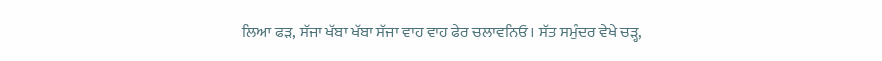ਲਿਆ ਫੜ, ਸੱਜਾ ਖੱਬਾ ਖੱਬਾ ਸੱਜਾ ਵਾਹ ਵਾਹ ਫੇਰ ਚਲਾਵਨਿਓ। ਸੱਤ ਸਮੁੰਦਰ ਵੇਖੇ ਚੜ੍ਹ,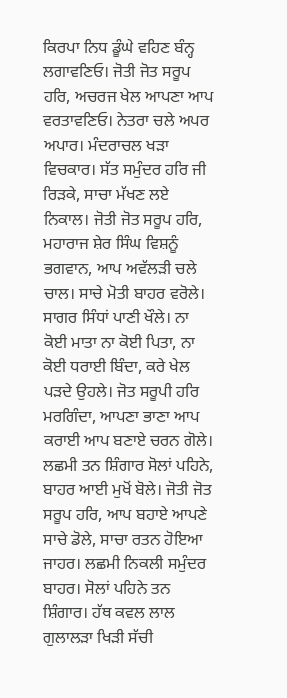ਕਿਰਪਾ ਨਿਧ ਡੂੰਘੇ ਵਹਿਣ ਬੰਨ੍ਹ ਲਗਾਵਣਿਓ। ਜੋਤੀ ਜੋਤ ਸਰੂਪ ਹਰਿ, ਅਚਰਜ ਖੇਲ ਆਪਣਾ ਆਪ ਵਰਤਾਵਣਿਓ। ਨੇਤਰਾ ਚਲੇ ਅਪਰ ਅਪਾਰ। ਮੰਦਰਾਚਲ ਖੜਾ ਵਿਚਕਾਰ। ਸੱਤ ਸਮੁੰਦਰ ਹਰਿ ਜੀ ਰਿੜਕੇ, ਸਾਚਾ ਮੱਖਣ ਲਏ ਨਿਕਾਲ। ਜੋਤੀ ਜੋਤ ਸਰੂਪ ਹਰਿ, ਮਹਾਰਾਜ ਸ਼ੇਰ ਸਿੰਘ ਵਿਸ਼ਨੂੰ ਭਗਵਾਨ, ਆਪ ਅਵੱਲੜੀ ਚਲੇ ਚਾਲ। ਸਾਚੇ ਮੋਤੀ ਬਾਹਰ ਵਰੋਲੇ। ਸਾਗਰ ਸਿੰਧਾਂ ਪਾਣੀ ਖੌਲੇ। ਨਾ ਕੋਈ ਮਾਤਾ ਨਾ ਕੋਈ ਪਿਤਾ, ਨਾ ਕੋਈ ਧਰਾਈ ਬਿੰਦਾ, ਕਰੇ ਖੇਲ ਪੜਦੇ ਉਹਲੇ। ਜੋਤ ਸਰੂਪੀ ਹਰਿ ਮਰਗਿੰਦਾ, ਆਪਣਾ ਭਾਣਾ ਆਪ ਕਰਾਈ ਆਪ ਬਣਾਏ ਚਰਨ ਗੋਲੇ। ਲਛਮੀ ਤਨ ਸ਼ਿੰਗਾਰ ਸੋਲਾਂ ਪਹਿਨੇ, ਬਾਹਰ ਆਈ ਮੁਖੋਂ ਬੋਲੇ। ਜੋਤੀ ਜੋਤ ਸਰੂਪ ਹਰਿ, ਆਪ ਬਹਾਏ ਆਪਣੇ ਸਾਚੇ ਡੋਲੇ, ਸਾਚਾ ਰਤਨ ਹੋਇਆ ਜਾਹਰ। ਲਛਮੀ ਨਿਕਲੀ ਸਮੁੰਦਰ ਬਾਹਰ। ਸੋਲਾਂ ਪਹਿਨੇ ਤਨ ਸ਼ਿੰਗਾਰ। ਹੱਥ ਕਵਲ ਲਾਲ ਗੁਲਾਲੜਾ ਖਿੜੀ ਸੱਚੀ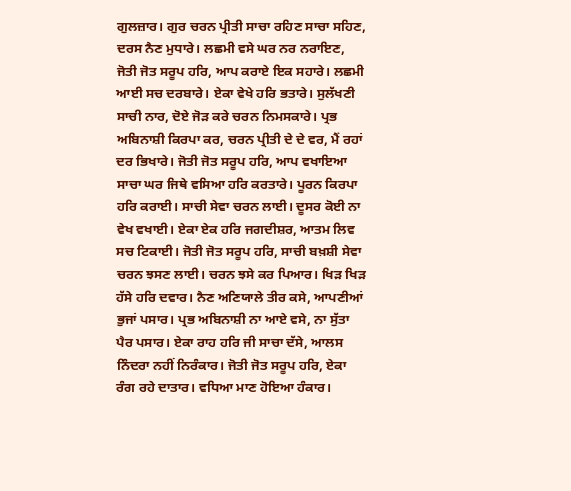ਗੁਲਜ਼ਾਰ। ਗੁਰ ਚਰਨ ਪ੍ਰੀਤੀ ਸਾਚਾ ਰਹਿਣ ਸਾਚਾ ਸਹਿਣ, ਦਰਸ ਨੈਣ ਮੁਧਾਰੇ। ਲਛਮੀ ਵਸੇ ਘਰ ਨਰ ਨਰਾਇਣ, ਜੋਤੀ ਜੋਤ ਸਰੂਪ ਹਰਿ, ਆਪ ਕਰਾਏ ਇਕ ਸਹਾਰੇ। ਲਛਮੀ ਆਈ ਸਚ ਦਰਬਾਰੇ। ਏਕਾ ਵੇਖੇ ਹਰਿ ਭਤਾਰੇ। ਸੁਲੱਖਣੀ ਸਾਚੀ ਨਾਰ, ਦੋਏ ਜੋੜ ਕਰੇ ਚਰਨ ਨਿਮਸਕਾਰੇ। ਪ੍ਰਭ ਅਬਿਨਾਸ਼ੀ ਕਿਰਪਾ ਕਰ, ਚਰਨ ਪ੍ਰੀਤੀ ਦੇ ਦੇ ਵਰ, ਮੈਂ ਰਹਾਂ ਦਰ ਭਿਖਾਰੇ। ਜੋਤੀ ਜੋਤ ਸਰੂਪ ਹਰਿ, ਆਪ ਵਖਾਇਆ ਸਾਚਾ ਘਰ ਜਿਥੇ ਵਸਿਆ ਹਰਿ ਕਰਤਾਰੇ। ਪੂਰਨ ਕਿਰਪਾ ਹਰਿ ਕਰਾਈ। ਸਾਚੀ ਸੇਵਾ ਚਰਨ ਲਾਈ। ਦੂਸਰ ਕੋਈ ਨਾ ਵੇਖ ਵਖਾਈ। ਏਕਾ ਏਕ ਹਰਿ ਜਗਦੀਸ਼ਰ, ਆਤਮ ਲਿਵ ਸਚ ਟਿਕਾਈ। ਜੋਤੀ ਜੋਤ ਸਰੂਪ ਹਰਿ, ਸਾਚੀ ਬਖ਼ਸ਼ੀ ਸੇਵਾ ਚਰਨ ਝਸਣ ਲਾਈ। ਚਰਨ ਝਸੇ ਕਰ ਪਿਆਰ। ਖਿੜ ਖਿੜ ਹੱਸੇ ਹਰਿ ਦਵਾਰ। ਨੈਣ ਅਣਿਯਾਲੇ ਤੀਰ ਕਸੇ, ਆਪਣੀਆਂ ਭੁਜਾਂ ਪਸਾਰ। ਪ੍ਰਭ ਅਬਿਨਾਸ਼ੀ ਨਾ ਆਏ ਵਸੇ, ਨਾ ਸੁੱਤਾ ਪੈਰ ਪਸਾਰ। ਏਕਾ ਰਾਹ ਹਰਿ ਜੀ ਸਾਚਾ ਦੱਸੇ, ਆਲਸ ਨਿੰਦਰਾ ਨਹੀਂ ਨਿਰੰਕਾਰ। ਜੋਤੀ ਜੋਤ ਸਰੂਪ ਹਰਿ, ਏਕਾ ਰੰਗ ਰਹੇ ਦਾਤਾਰ। ਵਧਿਆ ਮਾਣ ਹੋਇਆ ਹੰਕਾਰ।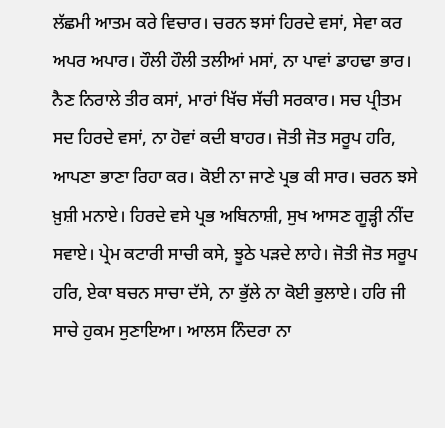ਲੱਛਮੀ ਆਤਮ ਕਰੇ ਵਿਚਾਰ। ਚਰਨ ਝਸਾਂ ਹਿਰਦੇ ਵਸਾਂ, ਸੇਵਾ ਕਰ ਅਪਰ ਅਪਾਰ। ਹੌਲੀ ਹੌਲੀ ਤਲੀਆਂ ਮਸਾਂ, ਨਾ ਪਾਵਾਂ ਡਾਹਢਾ ਭਾਰ। ਨੈਣ ਨਿਰਾਲੇ ਤੀਰ ਕਸਾਂ, ਮਾਰਾਂ ਖਿੱਚ ਸੱਚੀ ਸਰਕਾਰ। ਸਚ ਪ੍ਰੀਤਮ ਸਦ ਹਿਰਦੇ ਵਸਾਂ, ਨਾ ਹੋਵਾਂ ਕਦੀ ਬਾਹਰ। ਜੋਤੀ ਜੋਤ ਸਰੂਪ ਹਰਿ, ਆਪਣਾ ਭਾਣਾ ਰਿਹਾ ਕਰ। ਕੋਈ ਨਾ ਜਾਣੇ ਪ੍ਰਭ ਕੀ ਸਾਰ। ਚਰਨ ਝਸੇ ਖ਼ੁਸ਼ੀ ਮਨਾਏ। ਹਿਰਦੇ ਵਸੇ ਪ੍ਰਭ ਅਬਿਨਾਸ਼ੀ, ਸੁਖ ਆਸਣ ਗੂੜ੍ਹੀ ਨੀਂਦ ਸਵਾਏ। ਪ੍ਰੇਮ ਕਟਾਰੀ ਸਾਚੀ ਕਸੇ, ਝੂਠੇ ਪੜਦੇ ਲਾਹੇ। ਜੋਤੀ ਜੋਤ ਸਰੂਪ ਹਰਿ, ਏਕਾ ਬਚਨ ਸਾਚਾ ਦੱਸੇ, ਨਾ ਭੁੱਲੇ ਨਾ ਕੋਈ ਭੁਲਾਏ। ਹਰਿ ਜੀ ਸਾਚੇ ਹੁਕਮ ਸੁਣਾਇਆ। ਆਲਸ ਨਿੰਦਰਾ ਨਾ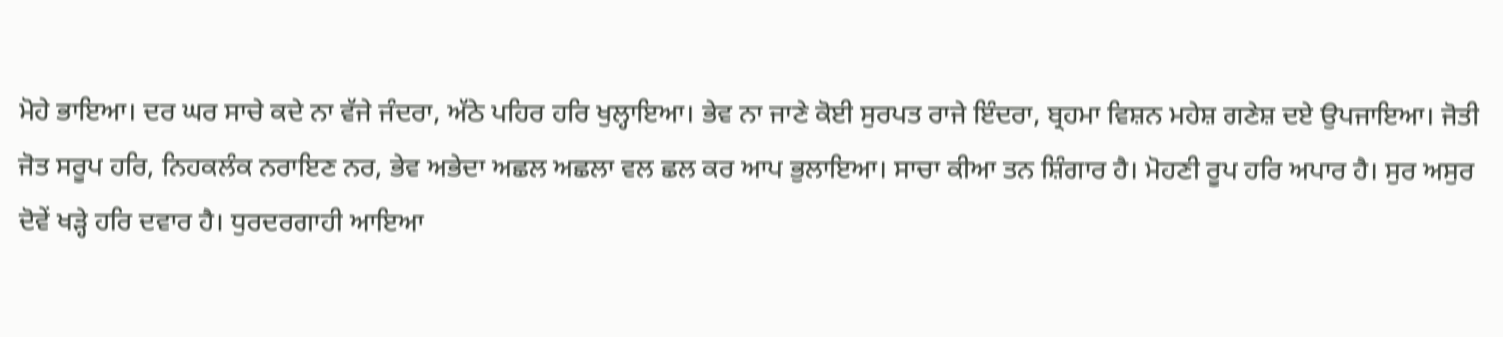ਮੋਹੇ ਭਾਇਆ। ਦਰ ਘਰ ਸਾਚੇ ਕਦੇ ਨਾ ਵੱਜੇ ਜੰਦਰਾ, ਅੱਠੇ ਪਹਿਰ ਹਰਿ ਖੁਲ੍ਹਾਇਆ। ਭੇਵ ਨਾ ਜਾਣੇ ਕੋਈ ਸੁਰਪਤ ਰਾਜੇ ਇੰਦਰਾ, ਬ੍ਰਹਮਾ ਵਿਸ਼ਨ ਮਹੇਸ਼ ਗਣੇਸ਼ ਦਏ ਉਪਜਾਇਆ। ਜੋਤੀ ਜੋਤ ਸਰੂਪ ਹਰਿ, ਨਿਹਕਲੰਕ ਨਰਾਇਣ ਨਰ, ਭੇਵ ਅਭੇਦਾ ਅਛਲ ਅਛਲਾ ਵਲ ਛਲ ਕਰ ਆਪ ਭੁਲਾਇਆ। ਸਾਚਾ ਕੀਆ ਤਨ ਸ਼ਿੰਗਾਰ ਹੈ। ਮੋਹਣੀ ਰੂਪ ਹਰਿ ਅਪਾਰ ਹੈ। ਸੁਰ ਅਸੁਰ ਦੋਵੇਂ ਖੜ੍ਹੇ ਹਰਿ ਦਵਾਰ ਹੈ। ਧੁਰਦਰਗਾਹੀ ਆਇਆ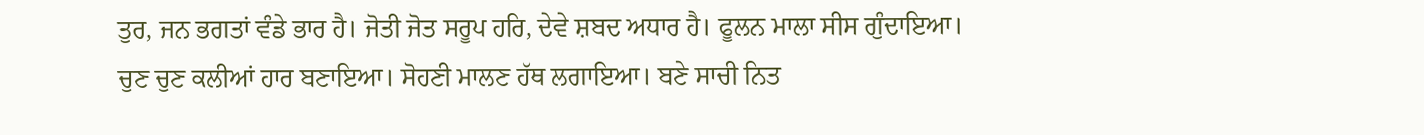ਤੁਰ, ਜਨ ਭਗਤਾਂ ਵੰਡੇ ਭਾਰ ਹੈ। ਜੋਤੀ ਜੋਤ ਸਰੂਪ ਹਰਿ, ਦੇਵੇ ਸ਼ਬਦ ਅਧਾਰ ਹੈ। ਫੂਲਨ ਮਾਲਾ ਸੀਸ ਗੁੰਦਾਇਆ। ਚੁਣ ਚੁਣ ਕਲੀਆਂ ਹਾਰ ਬਣਾਇਆ। ਸੋਹਣੀ ਮਾਲਣ ਹੱਥ ਲਗਾਇਆ। ਬਣੇ ਸਾਚੀ ਨਿਤ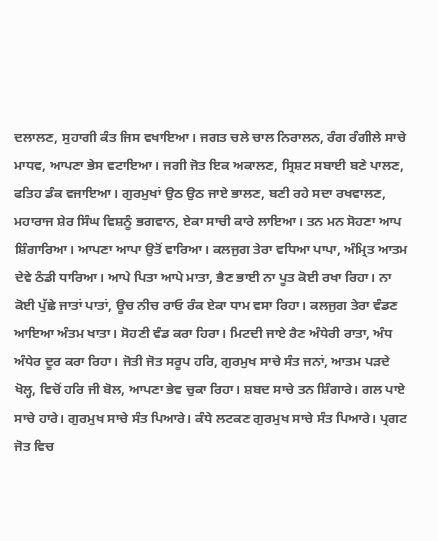ਦਲਾਲਣ, ਸੁਹਾਗੀ ਕੰਤ ਜਿਸ ਵਖਾਇਆ। ਜਗਤ ਚਲੇ ਚਾਲ ਨਿਰਾਲਨ, ਰੰਗ ਰੰਗੀਲੇ ਸਾਚੇ ਮਾਧਵ, ਆਪਣਾ ਭੇਸ ਵਟਾਇਆ। ਜਗੀ ਜੋਤ ਇਕ ਅਕਾਲਣ, ਸ੍ਰਿਸ਼ਟ ਸਬਾਈ ਬਣੇ ਪਾਲਣ, ਫਤਿਹ ਡੰਕ ਵਜਾਇਆ। ਗੁਰਮੁਖਾਂ ਉਠ ਉਠ ਜਾਏ ਭਾਲਣ, ਬਣੀ ਰਹੇ ਸਦਾ ਰਖਵਾਲਣ, ਮਹਾਰਾਜ ਸ਼ੇਰ ਸਿੰਘ ਵਿਸ਼ਨੂੰ ਭਗਵਾਨ, ਏਕਾ ਸਾਚੀ ਕਾਰੇ ਲਾਇਆ। ਤਨ ਮਨ ਸੋਹਣਾ ਆਪ ਸ਼ਿੰਗਾਰਿਆ। ਆਪਣਾ ਆਪਾ ਉਤੋਂ ਵਾਰਿਆ। ਕਲਜੁਗ ਤੇਰਾ ਵਧਿਆ ਪਾਪਾ, ਅੰਮ੍ਰਿਤ ਆਤਮ ਦੇਵੇ ਠੰਡੀ ਧਾਰਿਆ। ਆਪੇ ਪਿਤਾ ਆਪੇ ਮਾਤਾ, ਭੈਣ ਭਾਈ ਨਾ ਪੂਤ ਕੋਈ ਰਖਾ ਰਿਹਾ। ਨਾ ਕੋਈ ਪੁੱਛੇ ਜਾਤਾਂ ਪਾਤਾਂ, ਊਚ ਨੀਚ ਰਾਓ ਰੰਕ ਏਕਾ ਧਾਮ ਵਸਾ ਰਿਹਾ। ਕਲਜੁਗ ਤੇਰਾ ਵੰਡਣ ਆਇਆ ਅੰਤਮ ਖਾਤਾ। ਸੋਹਣੀ ਵੰਡ ਕਰਾ ਹਿਰਾ। ਮਿਟਦੀ ਜਾਏ ਰੈਣ ਅੰਧੇਰੀ ਰਾਤਾ, ਅੰਧ ਅੰਧੇਰ ਦੂਰ ਕਰਾ ਰਿਹਾ। ਜੋਤੀ ਜੋਤ ਸਰੂਪ ਹਰਿ, ਗੁਰਮੁਖ ਸਾਚੇ ਸੰਤ ਜਨਾਂ, ਆਤਮ ਪੜਦੇ ਖੋਲ੍ਹ, ਵਿਚੋਂ ਹਰਿ ਜੀ ਬੋਲ, ਆਪਣਾ ਭੇਵ ਚੁਕਾ ਰਿਹਾ। ਸ਼ਬਦ ਸਾਚੇ ਤਨ ਸ਼ਿੰਗਾਰੇ। ਗਲ ਪਾਏ ਸਾਚੇ ਹਾਰੇ। ਗੁਰਮੁਖ ਸਾਚੇ ਸੰਤ ਪਿਆਰੇ। ਕੰਧੇ ਲਟਕਣ ਗੁਰਮੁਖ ਸਾਚੇ ਸੰਤ ਪਿਆਰੇ। ਪ੍ਰਗਟ ਜੋਤ ਵਿਚ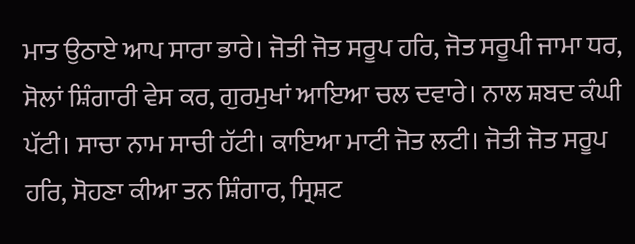ਮਾਤ ਉਠਾਏ ਆਪ ਸਾਰਾ ਭਾਰੇ। ਜੋਤੀ ਜੋਤ ਸਰੂਪ ਹਰਿ, ਜੋਤ ਸਰੂਪੀ ਜਾਮਾ ਧਰ, ਸੋਲਾਂ ਸ਼ਿੰਗਾਰੀ ਵੇਸ ਕਰ, ਗੁਰਮੁਖਾਂ ਆਇਆ ਚਲ ਦਵਾਰੇ। ਨਾਲ ਸ਼ਬਦ ਕੰਘੀ ਪੱਟੀ। ਸਾਚਾ ਨਾਮ ਸਾਚੀ ਹੱਟੀ। ਕਾਇਆ ਮਾਟੀ ਜੋਤ ਲਟੀ। ਜੋਤੀ ਜੋਤ ਸਰੂਪ ਹਰਿ, ਸੋਹਣਾ ਕੀਆ ਤਨ ਸ਼ਿੰਗਾਰ, ਸ੍ਰਿਸ਼ਟ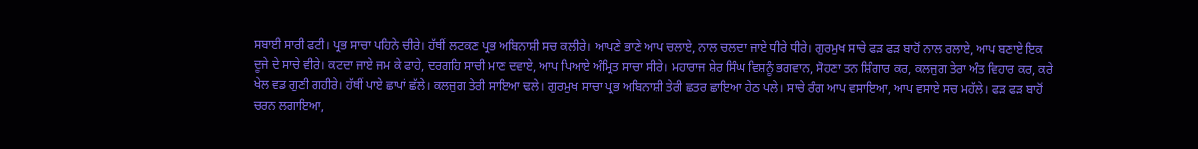ਸਬਾਈ ਸਾਰੀ ਫਟੀ। ਪ੍ਰਭ ਸਾਚਾ ਪਹਿਨੇ ਚੀਰੇ। ਹੱਥੀਂ ਲਟਕਣ ਪ੍ਰਭ ਅਬਿਨਾਸ਼ੀ ਸਚ ਕਲੀਰੇ। ਆਪਣੇ ਭਾਣੇ ਆਪ ਚਲਾਏ, ਨਾਲ ਚਲਦਾ ਜਾਏ ਧੀਰੇ ਧੀਰੇ। ਗੁਰਮੁਖ ਸਾਚੇ ਫੜ ਫੜ ਬਾਹੋਂ ਨਾਲ ਰਲਾਏ, ਆਪ ਬਣਾਏ ਇਕ ਦੂਜੇ ਦੇ ਸਾਚੇ ਵੀਰੇ। ਕਟਦਾ ਜਾਏ ਜਮ ਕੇ ਫਾਹੇ, ਦਰਗਹਿ ਸਾਚੀ ਮਾਣ ਦਵਾਏ, ਆਪ ਪਿਆਏ ਅੰਮ੍ਰਿਤ ਸਾਚਾ ਸੀਰੇ। ਮਹਾਰਾਜ ਸ਼ੇਰ ਸਿੰਘ ਵਿਸ਼ਨੂੰ ਭਗਵਾਨ, ਸੋਹਣਾ ਤਨ ਸ਼ਿੰਗਾਰ ਕਰ, ਕਲਜੁਗ ਤੇਰਾ ਅੰਤ ਵਿਹਾਰ ਕਰ, ਕਰੇ ਖੇਲ ਵਡ ਗੁਣੀ ਗਹੀਰੇ। ਹੱਥੀਂ ਪਾਏ ਛਾਪਾਂ ਛੱਲੇ। ਕਲਜੁਗ ਤੇਰੀ ਸਾਇਆ ਢਲੇ। ਗੁਰਮੁਖ ਸਾਚਾ ਪ੍ਰਭ ਅਬਿਨਾਸ਼ੀ ਤੇਰੀ ਛਤਰ ਛਾਇਆ ਹੇਠ ਪਲੇ। ਸਾਚੇ ਰੰਗ ਆਪ ਵਸਾਇਆ, ਆਪ ਵਸਾਏ ਸਚ ਮਹੱਲੇ। ਫੜ ਫੜ ਬਾਹੋਂ ਚਰਨ ਲਗਾਇਆ,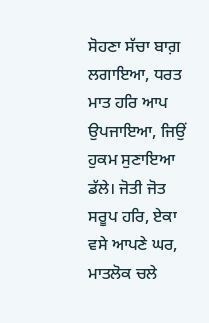ਸੋਹਣਾ ਸੱਚਾ ਬਾਗ਼ ਲਗਾਇਆ, ਧਰਤ ਮਾਤ ਹਰਿ ਆਪ ਉਪਜਾਇਆ, ਜਿਉਂ ਹੁਕਮ ਸੁਣਾਇਆ ਡੱਲੇ। ਜੋਤੀ ਜੋਤ ਸਰੂਪ ਹਰਿ, ਏਕਾ ਵਸੇ ਆਪਣੇ ਘਰ, ਮਾਤਲੋਕ ਚਲੇ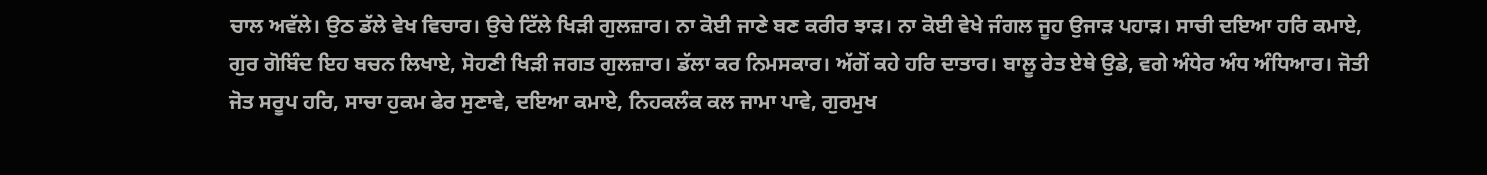ਚਾਲ ਅਵੱਲੇ। ਉਠ ਡੱਲੇ ਵੇਖ ਵਿਚਾਰ। ਉਚੇ ਟਿੱਲੇ ਖਿੜੀ ਗੁਲਜ਼ਾਰ। ਨਾ ਕੋਈ ਜਾਣੇ ਬਣ ਕਰੀਰ ਝਾੜ। ਨਾ ਕੋਈ ਵੇਖੇ ਜੰਗਲ ਜੂਹ ਉਜਾੜ ਪਹਾੜ। ਸਾਚੀ ਦਇਆ ਹਰਿ ਕਮਾਏ, ਗੁਰ ਗੋਬਿੰਦ ਇਹ ਬਚਨ ਲਿਖਾਏ, ਸੋਹਣੀ ਖਿੜੀ ਜਗਤ ਗੁਲਜ਼ਾਰ। ਡੱਲਾ ਕਰ ਨਿਮਸਕਾਰ। ਅੱਗੋਂ ਕਹੇ ਹਰਿ ਦਾਤਾਰ। ਬਾਲੂ ਰੇਤ ਏਥੇ ਉਡੇ, ਵਗੇ ਅੰਧੇਰ ਅੰਧ ਅੰਧਿਆਰ। ਜੋਤੀ ਜੋਤ ਸਰੂਪ ਹਰਿ, ਸਾਚਾ ਹੁਕਮ ਫੇਰ ਸੁਣਾਵੇ, ਦਇਆ ਕਮਾਏ, ਨਿਹਕਲੰਕ ਕਲ ਜਾਮਾ ਪਾਵੇ, ਗੁਰਮੁਖ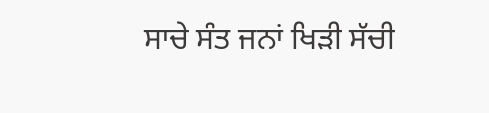ਸਾਚੇ ਸੰਤ ਜਨਾਂ ਖਿੜੀ ਸੱਚੀ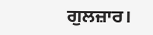ਗੁਲਜ਼ਾਰ।